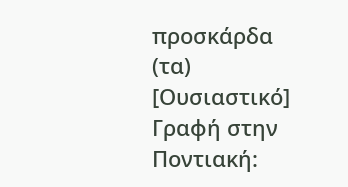προσκάρδα (τα) [Ουσιαστικό]
Γραφή στην Ποντιακή: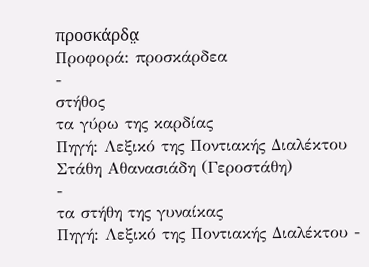προσκάρδα̤
Προφορά: προσκάρδεα
-
στήθος
τα γύρω της καρδίας
Πηγή: Λεξικό της Ποντιακής Διαλέκτου Στάθη Αθανασιάδη (Γεροστάθη)
-
τα στήθη της γυναίκας
Πηγή: Λεξικό της Ποντιακής Διαλέκτου -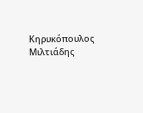Κηρυκόπουλος Μιλτιάδης